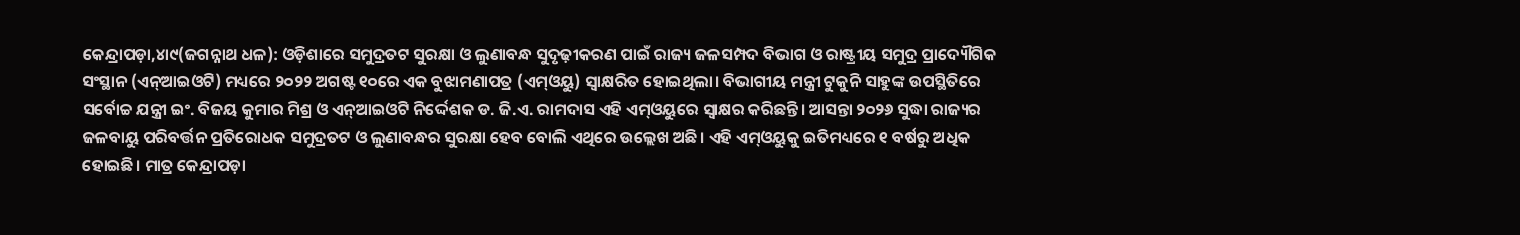କେନ୍ଦ୍ରାପଡ଼ା,୪ା୯(ଜଗନ୍ନାଥ ଧଳ): ଓଡ଼ିଶାରେ ସମୁଦ୍ରତଟ ସୁରକ୍ଷା ଓ ଲୁଣାବନ୍ଧ ସୁଦୃଢ଼ୀକରଣ ପାଇଁ ରାଜ୍ୟ ଜଳସମ୍ପଦ ବିଭାଗ ଓ ରାଷ୍ଟ୍ରୀୟ ସମୁଦ୍ର ପ୍ରାଦ୍ୟୌଗିକ ସଂସ୍ଥାନ (ଏନ୍ଆଇଓଟି) ମଧ୍ୟରେ ୨୦୨୨ ଅଗଷ୍ଟ ୧୦ରେ ଏକ ବୁଝାମଣାପତ୍ର (ଏମ୍ଓୟୁ) ସ୍ବାକ୍ଷରିତ ହୋଇଥିଲା। ବିଭାଗୀୟ ମନ୍ତ୍ରୀ ଟୁକୁନି ସାହୁଙ୍କ ଉପସ୍ଥିତିରେ ସର୍ବୋଚ୍ଚ ଯନ୍ତ୍ରୀ ଇଂ. ବିଜୟ କୁମାର ମିଶ୍ର ଓ ଏନ୍ଆଇଓଟି ନିର୍ଦ୍ଦେଶକ ଡ. ଜି.ଏ. ରାମଦାସ ଏହି ଏମ୍ଓୟୁରେ ସ୍ବାକ୍ଷର କରିଛନ୍ତି। ଆସନ୍ତା ୨୦୨୬ ସୁଦ୍ଧା ରାଜ୍ୟର ଜଳବାୟୁ ପରିବର୍ତ୍ତନ ପ୍ରତିରୋଧକ ସମୁଦ୍ରତଟ ଓ ଲୁଣାବନ୍ଧର ସୁରକ୍ଷା ହେବ ବୋଲି ଏଥିରେ ଉଲ୍ଲେଖ ଅଛି। ଏହି ଏମ୍ଓୟୁକୁ ଇତିମଧ୍ୟରେ ୧ ବର୍ଷରୁ ଅଧିକ ହୋଇଛି। ମାତ୍ର କେନ୍ଦ୍ରାପଡ଼ା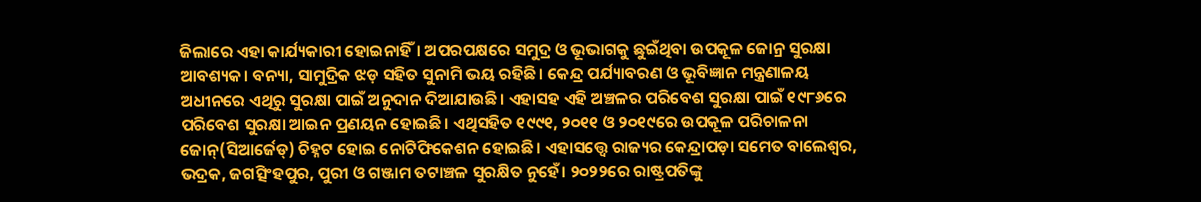ଜିଲାରେ ଏହା କାର୍ଯ୍ୟକାରୀ ହୋଇନାହିଁ। ଅପରପକ୍ଷରେ ସମୁଦ୍ର ଓ ଭୂଭାଗକୁ ଛୁଇଁଥିବା ଉପକୂଳ ଜୋନ୍ର ସୁରକ୍ଷା ଆବଶ୍ୟକ। ବନ୍ୟା, ସାମୁଦ୍ରିକ ଝଡ଼ ସହିତ ସୁନାମି ଭୟ ରହିଛି। କେନ୍ଦ୍ର ପର୍ଯ୍ୟାବରଣ ଓ ଭୂବିଜ୍ଞାନ ମନ୍ତ୍ରଣାଳୟ ଅଧୀନରେ ଏଥିରୁ ସୁରକ୍ଷା ପାଇଁ ଅନୁଦାନ ଦିଆଯାଉଛି। ଏହାସହ ଏହି ଅଞ୍ଚଳର ପରିବେଶ ସୁରକ୍ଷା ପାଇଁ ୧୯୮୬ରେ ପରିବେଶ ସୁରକ୍ଷା ଆଇନ ପ୍ରଣୟନ ହୋଇଛି। ଏଥିସହିତ ୧୯୯୧, ୨୦୧୧ ଓ ୨୦୧୯ରେ ଉପକୂଳ ପରିଚାଳନା ଜୋନ୍(ସିଆର୍ଜେଡ୍) ଚିହ୍ନଟ ହୋଇ ନୋଟିଫିକେଶନ ହୋଇଛି। ଏହାସତ୍ତ୍ୱେ ରାଜ୍ୟର କେନ୍ଦ୍ରାପଡ଼ା ସମେତ ବାଲେଶ୍ୱର, ଭଦ୍ରକ, ଜଗତ୍ସିଂହପୁର, ପୁରୀ ଓ ଗଞ୍ଜାମ ତଟାଞ୍ଚଳ ସୁରକ୍ଷିତ ନୁହେଁ। ୨୦୨୨ରେ ରାଷ୍ଟ୍ରପତିଙ୍କୁ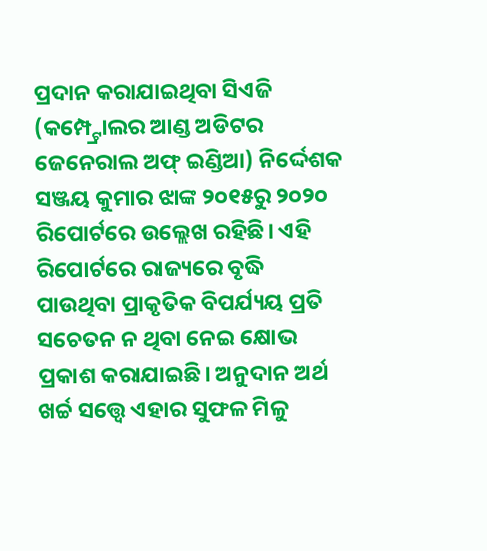ପ୍ରଦାନ କରାଯାଇଥିବା ସିଏଜି (କମ୍ପ୍ଟ୍ରୋଲର ଆଣ୍ଡ ଅଡିଟର ଜେନେରାଲ ଅଫ୍ ଇଣ୍ଡିଆ) ନିର୍ଦ୍ଦେଶକ ସଞ୍ଜୟ କୁମାର ଝାଙ୍କ ୨୦୧୫ରୁ ୨୦୨୦ ରିପୋର୍ଟରେ ଉଲ୍ଲେଖ ରହିଛି। ଏହି ରିପୋର୍ଟରେ ରାଜ୍ୟରେ ବୃଦ୍ଧି ପାଉଥିବା ପ୍ରାକୃତିକ ବିପର୍ଯ୍ୟୟ ପ୍ରତି ସଚେତନ ନ ଥିବା ନେଇ କ୍ଷୋଭ ପ୍ରକାଶ କରାଯାଇଛି। ଅନୁଦାନ ଅର୍ଥ ଖର୍ଚ୍ଚ ସତ୍ତ୍ୱେ ଏହାର ସୁଫଳ ମିଳୁ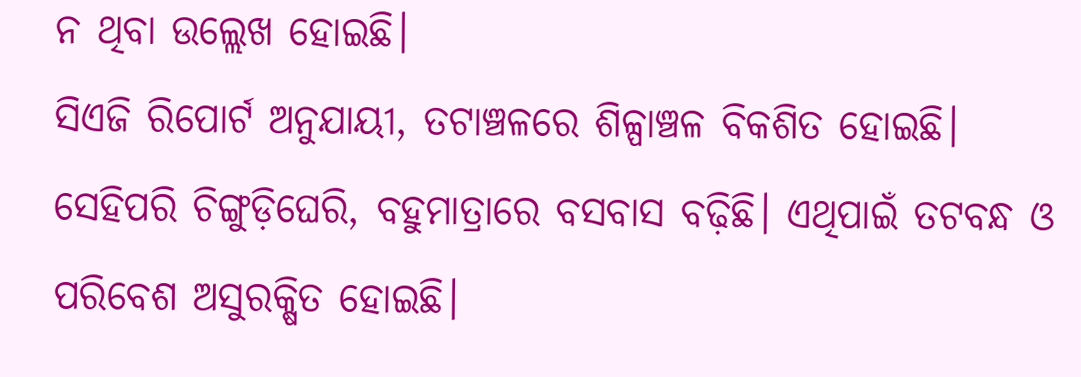ନ ଥିବା ଉଲ୍ଲେଖ ହୋଇଛି।
ସିଏଜି ରିପୋର୍ଟ ଅନୁଯାୟୀ, ତଟାଞ୍ଚଳରେ ଶିଳ୍ପାଞ୍ଚଳ ବିକଶିତ ହୋଇଛି। ସେହିପରି ଚିଙ୍ଗୁଡ଼ିଘେରି, ବହୁମାତ୍ରାରେ ବସବାସ ବଢ଼ିଛି। ଏଥିପାଇଁ ତଟବନ୍ଧ ଓ ପରିବେଶ ଅସୁରକ୍ଷିତ ହୋଇଛି।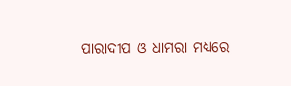ପାରାଦୀପ ଓ ଧାମରା ମଧ୍ୟରେ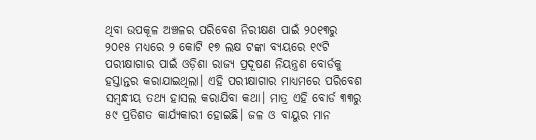ଥିବା ଉପକୂଳ ଅଞ୍ଚଳର ପରିବେଶ ନିରୀକ୍ଷଣ ପାଇଁ ୨୦୧୩ରୁ ୨୦୧୫ ମଧ୍ୟରେ ୨ କୋଟି ୧୭ ଲକ୍ଷ ଟଙ୍କା ବ୍ୟୟରେ ୧୯ଟି ପରୀକ୍ଷାଗାର ପାଇଁ ଓଡ଼ିଶା ରାଜ୍ୟ ପ୍ରଦୂଷଣ ନିୟନ୍ତ୍ରଣ ବୋର୍ଡକୁ ହସ୍ତାନ୍ତର କରାଯାଇଥିଲା। ଏହି ପରୀକ୍ଷାଗାର ମାଧ୍ୟମରେ ପରିବେଶ ସମ୍ବନ୍ଧୀୟ ତଥ୍ୟ ହାସଲ କରାଯିବା କଥା। ମାତ୍ର ଏହି ବୋର୍ଡ ୩୩ରୁ ୫୯ ପ୍ରତିଶତ କାର୍ଯ୍ୟକାରୀ ହୋଇଛି। ଜଳ ଓ ବାୟୁର ମାନ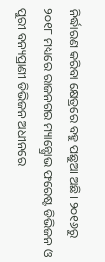ନିର୍ଦ୍ଧାରଣ କରିବା କ୍ଷେତ୍ରରେ ବହୁ ପଛୁଆ ଅଛି। ୨୦୧୬ରୁ ୨୦୧୮ ମଧ୍ୟରେ ରାଜନଗର ମ୍ୟାନ୍ଗ୍ରୋଭ ଫରେଷ୍ଟ ଡିଭିଜନ ଓ ପୁରୀ ବନ୍ୟପ୍ରାଣୀ ଡିଭିଜନ ଅଧୀନରେ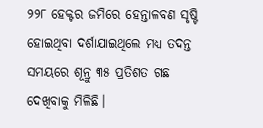୨୨୮ ହେକ୍ଟର ଜମିରେ ହେନ୍ତାଳବଣ ସୃଷ୍ଟି ହୋଇଥିବା ଦର୍ଶାଯାଇଥିଲେ ମଧ୍ୟ ତଦନ୍ତ ସମୟରେ ଶୂନ୍ରୁ ୩୫ ପ୍ରତିଶତ ଗଛ ଦେଖିବାକୁ ମିଳିଛି।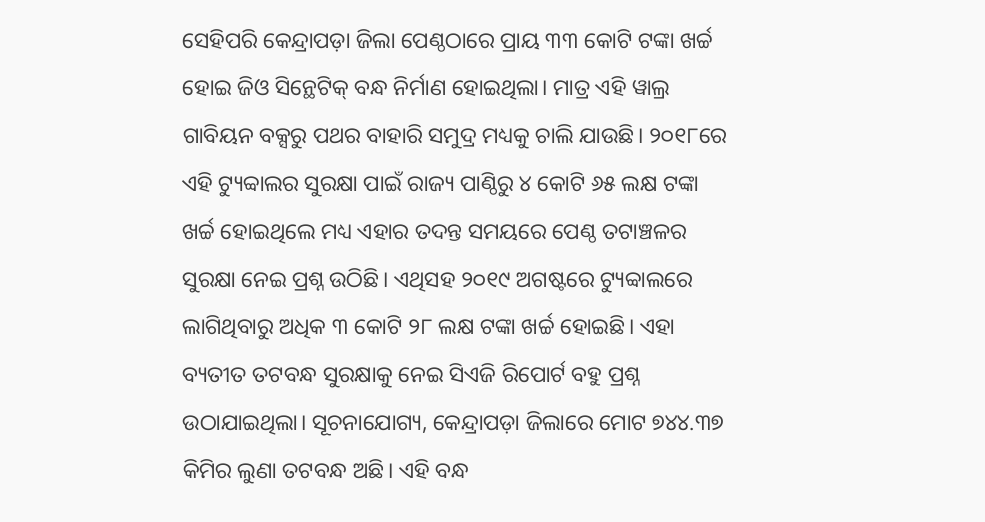ସେହିପରି କେନ୍ଦ୍ରାପଡ଼ା ଜିଲା ପେଣ୍ଠଠାରେ ପ୍ରାୟ ୩୩ କୋଟି ଟଙ୍କା ଖର୍ଚ୍ଚ ହୋଇ ଜିଓ ସିନ୍ଥେଟିକ୍ ବନ୍ଧ ନିର୍ମାଣ ହୋଇଥିଲା। ମାତ୍ର ଏହି ୱାଲ୍ର ଗାବିୟନ ବକ୍ସରୁ ପଥର ବାହାରି ସମୁଦ୍ର ମଧ୍ୟକୁ ଚାଲି ଯାଉଛି। ୨୦୧୮ରେ ଏହି ଟ୍ୟୁବ୍ୱାଲର ସୁରକ୍ଷା ପାଇଁ ରାଜ୍ୟ ପାଣ୍ଠିରୁ ୪ କୋଟି ୬୫ ଲକ୍ଷ ଟଙ୍କା ଖର୍ଚ୍ଚ ହୋଇଥିଲେ ମଧ୍ୟ ଏହାର ତଦନ୍ତ ସମୟରେ ପେଣ୍ଠ ତଟାଞ୍ଚଳର ସୁରକ୍ଷା ନେଇ ପ୍ରଶ୍ନ ଉଠିଛି। ଏଥିସହ ୨୦୧୯ ଅଗଷ୍ଟରେ ଟ୍ୟୁବ୍ୱାଲରେ ଲାଗିଥିବାରୁ ଅଧିକ ୩ କୋଟି ୨୮ ଲକ୍ଷ ଟଙ୍କା ଖର୍ଚ୍ଚ ହୋଇଛି। ଏହା ବ୍ୟତୀତ ତଟବନ୍ଧ ସୁରକ୍ଷାକୁ ନେଇ ସିଏଜି ରିପୋର୍ଟ ବହୁ ପ୍ରଶ୍ନ ଉଠାଯାଇଥିଲା। ସୂଚନାଯୋଗ୍ୟ, କେନ୍ଦ୍ରାପଡ଼ା ଜିଲାରେ ମୋଟ ୭୪୪.୩୭ କିମିର ଲୁଣା ତଟବନ୍ଧ ଅଛି। ଏହି ବନ୍ଧ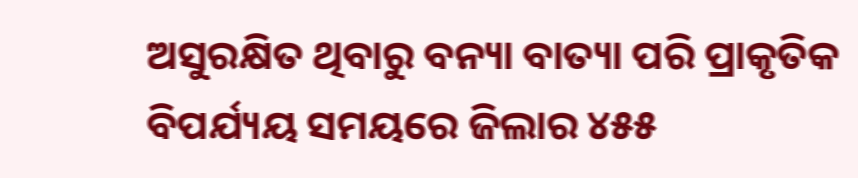ଅସୁରକ୍ଷିତ ଥିବାରୁ ବନ୍ୟା ବାତ୍ୟା ପରି ପ୍ରାକୃତିକ ବିପର୍ଯ୍ୟୟ ସମୟରେ ଜିଲାର ୪୫୫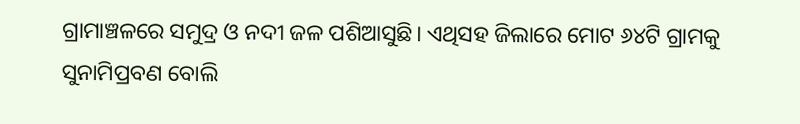ଗ୍ରାମାଞ୍ଚଳରେ ସମୁଦ୍ର ଓ ନଦୀ ଜଳ ପଶିଆସୁଛି। ଏଥିସହ ଜିଲାରେ ମୋଟ ୬୪ଟି ଗ୍ରାମକୁ ସୁନାମିପ୍ରବଣ ବୋଲି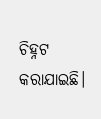ଚିହ୍ନଟ କରାଯାଇଛି।